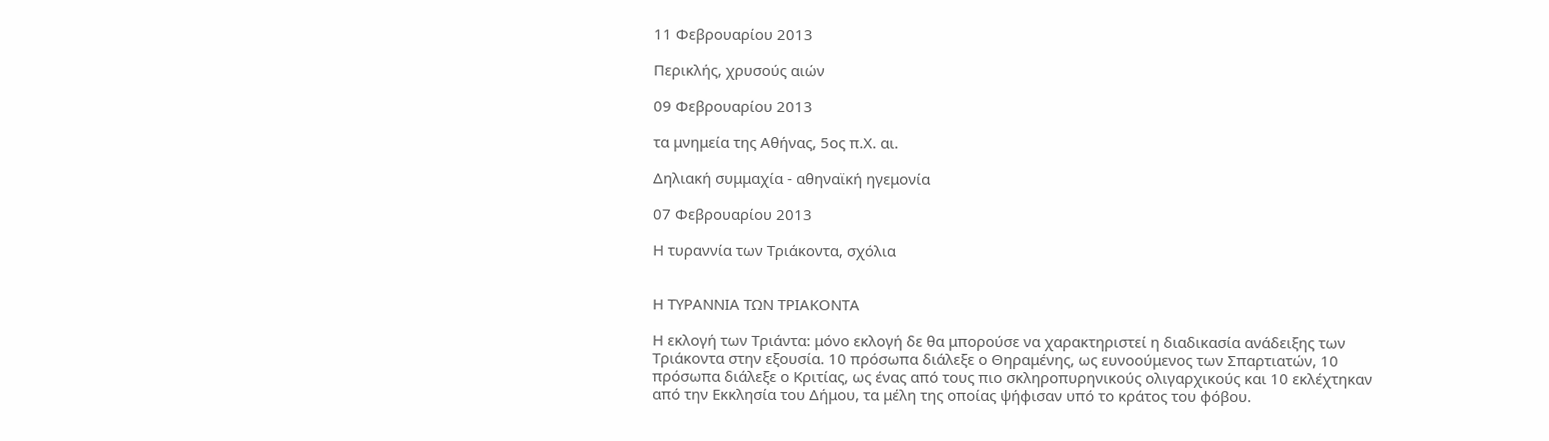11 Φεβρουαρίου 2013

Περικλής, χρυσούς αιών

09 Φεβρουαρίου 2013

τα μνημεία της Αθήνας, 5ος π.Χ. αι.

Δηλιακή συμμαχία - αθηναϊκή ηγεμονία

07 Φεβρουαρίου 2013

Η τυραννία των Τριάκοντα, σχόλια


Η ΤΥΡΑΝΝΙΑ ΤΩΝ ΤΡΙΑΚΟΝΤΑ

Η εκλογή των Τριάντα: μόνο εκλογή δε θα μπορούσε να χαρακτηριστεί η διαδικασία ανάδειξης των Τριάκοντα στην εξουσία. 10 πρόσωπα διάλεξε ο Θηραμένης, ως ευνοούμενος των Σπαρτιατών, 10 πρόσωπα διάλεξε ο Κριτίας, ως ένας από τους πιο σκληροπυρηνικούς ολιγαρχικούς και 10 εκλέχτηκαν από την Εκκλησία του Δήμου, τα μέλη της οποίας ψήφισαν υπό το κράτος του φόβου.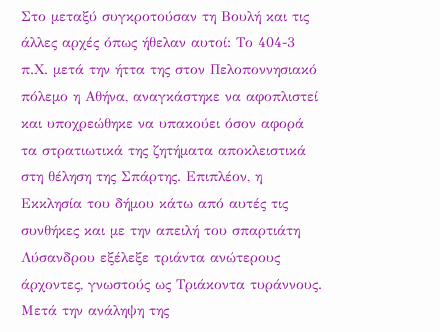Στο μεταξύ συγκροτούσαν τη Βουλή και τις άλλες αρχές όπως ήθελαν αυτοί: Το 404-3 π.Χ. μετά την ήττα της στον Πελοποννησιακό πόλεμο η Αθήνα, αναγκάστηκε να αφοπλιστεί και υποχρεώθηκε να υπακούει όσον αφορά τα στρατιωτικά της ζητήματα αποκλειστικά στη θέληση της Σπάρτης. Επιπλέον, η Εκκλησία του δήμου κάτω από αυτές τις συνθήκες και με την απειλή του σπαρτιάτη Λύσανδρου εξέλεξε τριάντα ανώτερους άρχοντες, γνωστούς ως Τριάκοντα τυράννους. Μετά την ανάληψη της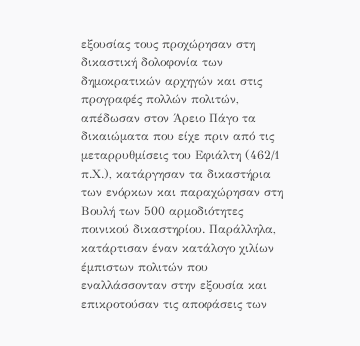εξουσίας τους προχώρησαν στη δικαστική δολοφονία των δημοκρατικών αρχηγών και στις προγραφές πολλών πολιτών, απέδωσαν στον Άρειο Πάγο τα δικαιώματα που είχε πριν από τις μεταρρυθμίσεις του Εφιάλτη (462/1 π.Χ.), κατάργησαν τα δικαστήρια των ενόρκων και παραχώρησαν στη Βουλή των 500 αρμοδιότητες ποινικού δικαστηρίου. Παράλληλα, κατάρτισαν έναν κατάλογο χιλίων έμπιστων πολιτών που εναλλάσσονταν στην εξουσία και επικροτούσαν τις αποφάσεις των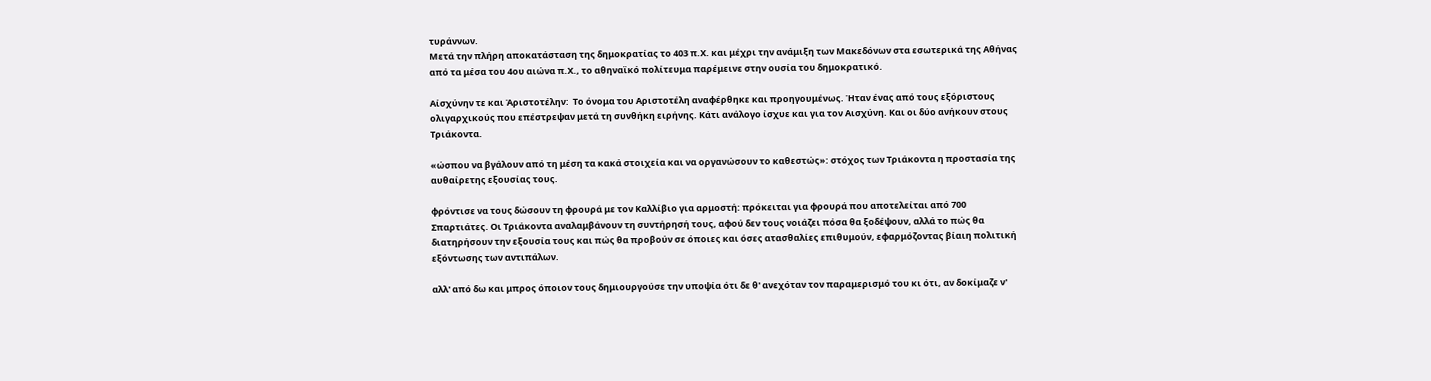τυράννων.
Μετά την πλήρη αποκατάσταση της δημοκρατίας το 403 π.Χ. και μέχρι την ανάμιξη των Μακεδόνων στα εσωτερικά της Αθήνας από τα μέσα του 4ου αιώνα π.Χ., το αθηναϊκό πολίτευμα παρέμεινε στην ουσία του δημοκρατικό.

Αίσχύνην τε και Άριστοτέλην:  Το όνομα του Αριστοτέλη αναφέρθηκε και προηγουμένως. Ήταν ένας από τους εξόριστους ολιγαρχικούς που επέστρεψαν μετά τη συνθήκη ειρήνης. Κάτι ανάλογο ίσχυε και για τον Αισχύνη. Και οι δύο ανήκουν στους Τριάκοντα.

«ώσπου να βγάλουν από τη μέση τα κακά στοιχεία και να οργανώσουν το καθεστώς»: στόχος των Τριάκοντα η προστασία της αυθαίρετης εξουσίας τους.

φρόντισε να τους δώσουν τη φρουρά με τον Καλλίβιο για αρμοστή: πρόκειται για φρουρά που αποτελείται από 700 Σπαρτιάτες. Οι Τριάκοντα αναλαμβάνουν τη συντήρησή τους, αφού δεν τους νοιάζει πόσα θα ξοδέψουν, αλλά το πώς θα διατηρήσουν την εξουσία τους και πώς θα προβούν σε όποιες και όσες ατασθαλίες επιθυμούν, εφαρμόζοντας βίαιη πολιτική εξόντωσης των αντιπάλων.

αλλ' από δω και μπρος όποιον τους δημιουργούσε την υποψία ότι δε θ' ανεχόταν τον παραμερισμό του κι ότι, αν δοκίμαζε ν'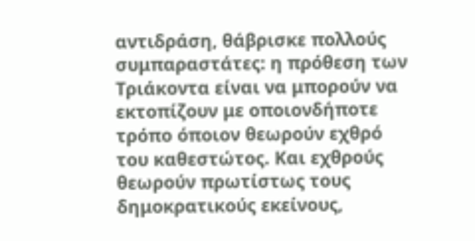αντιδράση, θάβρισκε πολλούς συμπαραστάτες: η πρόθεση των Τριάκοντα είναι να μπορούν να εκτοπίζουν με οποιονδήποτε τρόπο όποιον θεωρούν εχθρό του καθεστώτος. Και εχθρούς θεωρούν πρωτίστως τους δημοκρατικούς εκείνους,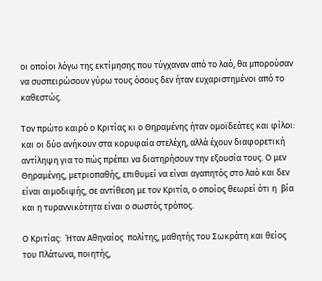οι οποίοι λόγω της εκτίμησης που τύγχαναν από το λαό, θα μπορούσαν να συσπειρώσουν γύρω τους όσους δεν ήταν ευχαριστημένοι από το καθεστώς.

Τον πρώτο καιρό ο Κριτίας κι ο Θηραμένης ήταν ομοϊδεάτες και φίλοι: και οι δύο ανήκουν στα κορυφαία στελέχη, αλλά έχουν διαφορετική αντίληψη για το πώς πρέπει να διατηρήσουν την εξουσία τους. Ο μεν Θηραμένης, μετριοπαθής, επιθυμεί να είναι αγαπητός στο λαό και δεν είναι αιμοδιψής, σε αντίθεση με τον Κριτία, ο οποίος θεωρεί ότι η  βία και η τυραννικότητα είναι ο σωστός τρόπος.

Ο Κριτίας:  Ήταν Αθηναίος  πολίτης, µαθητής του Σωκράτη και θείος του Πλάτωνα, ποιητής,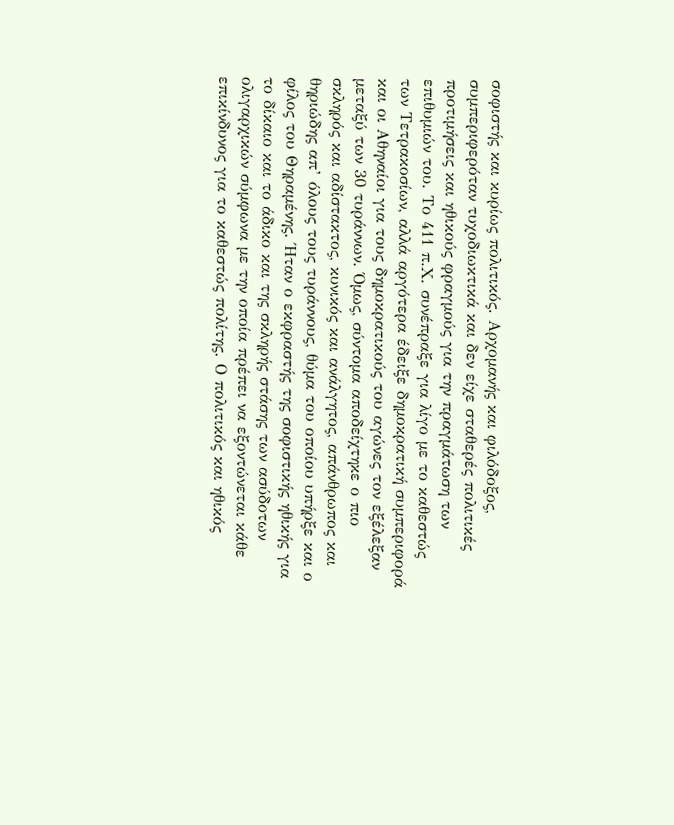σοφιστής και κυρίως πολιτικός. Αρχοµανής και φιλόδοξος, συµπεριφερόταν τυχοδιωκτικά και δεν είχε σταθερές πολιτικές προτιµήσεις και ηθικούς φραγµούς για την πραγµάτωση των επιθυµιών του. Το 411 π.Χ. συνέπραξε για λίγο µε το καθεστώς των Τετρακοσίων, αλλά αργότερα έδειξε δηµοκρατική συµπεριφορά  και οι Αθηναίοι για τους δηµοκρατικούς του αγώνες τον εξέλεξαν µεταξύ των 30 τυράννων. Όµως, σύντοµα αποδείχτηκε ο πιο σκληρός και αδίστακτος, κυνικός και ανάλγητος, απάνθρωπος και θηριώδης απ’ όλους τους τυράννους, θύµα του οποίου υπήρξε και ο φίλος του Θηραµένης. Ήταν ο εκφραστής της σοφιστικής ηθικής για το δίκαιο και το άδικο και της σκληρής στάσης των ασύδοτων ολιγαρχικών σύµφωνα µε την οποία πρέπει να εξοντώνεται κάθε επικίνδυνος για το καθεστώς πολίτης. Ο πολιτικός και ηθικός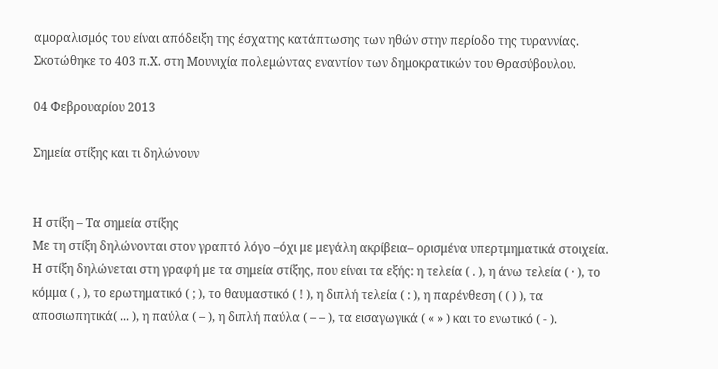αµοραλισµός του είναι απόδειξη της έσχατης κατάπτωσης των ηθών στην περίοδο της τυραννίας. Σκοτώθηκε το 403 π.Χ. στη Μουνιχία πολεµώντας εναντίον των δηµοκρατικών του Θρασύβουλου.

04 Φεβρουαρίου 2013

Σημεία στίξης και τι δηλώνουν


Η στίξη – Τα σημεία στίξης
Με τη στίξη δηλώνονται στον γραπτό λόγο –όχι με μεγάλη ακρίβεια– ορισμένα υπερτμηματικά στοιχεία. Η στίξη δηλώνεται στη γραφή με τα σημεία στίξης, που είναι τα εξής: η τελεία ( . ), η άνω τελεία ( · ), το κόμμα ( , ), το ερωτηματικό ( ; ), το θαυμαστικό ( ! ), η διπλή τελεία ( : ), η παρένθεση ( ( ) ), τα αποσιωπητικά( ... ), η παύλα ( – ), η διπλή παύλα ( – – ), τα εισαγωγικά ( « » ) και το ενωτικό ( - ).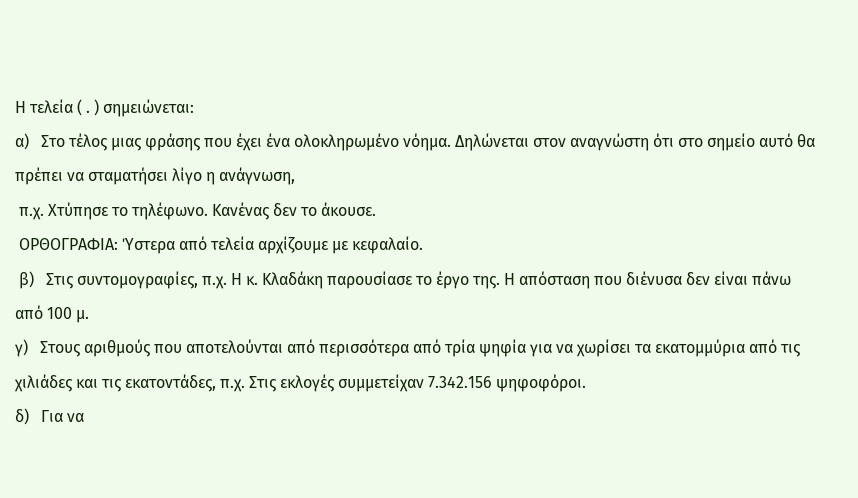Η τελεία ( . ) σημειώνεται:
α)   Στο τέλος μιας φράσης που έχει ένα ολοκληρωμένο νόημα. Δηλώνεται στον αναγνώστη ότι στο σημείο αυτό θα πρέπει να σταματήσει λίγο η ανάγνωση,
 π.χ. Χτύπησε το τηλέφωνο. Κανένας δεν το άκουσε.
 ΟΡΘΟΓΡΑΦΙΑ: Ύστερα από τελεία αρχίζουμε με κεφαλαίο.
 β)   Στις συντομογραφίες, π.χ. Η κ. Κλαδάκη παρουσίασε το έργο της. Η απόσταση που διένυσα δεν είναι πάνω από 100 μ.
γ)   Στους αριθμούς που αποτελούνται από περισσότερα από τρία ψηφία για να χωρίσει τα εκατομμύρια από τις χιλιάδες και τις εκατοντάδες, π.χ. Στις εκλογές συμμετείχαν 7.342.156 ψηφοφόροι.
δ)   Για να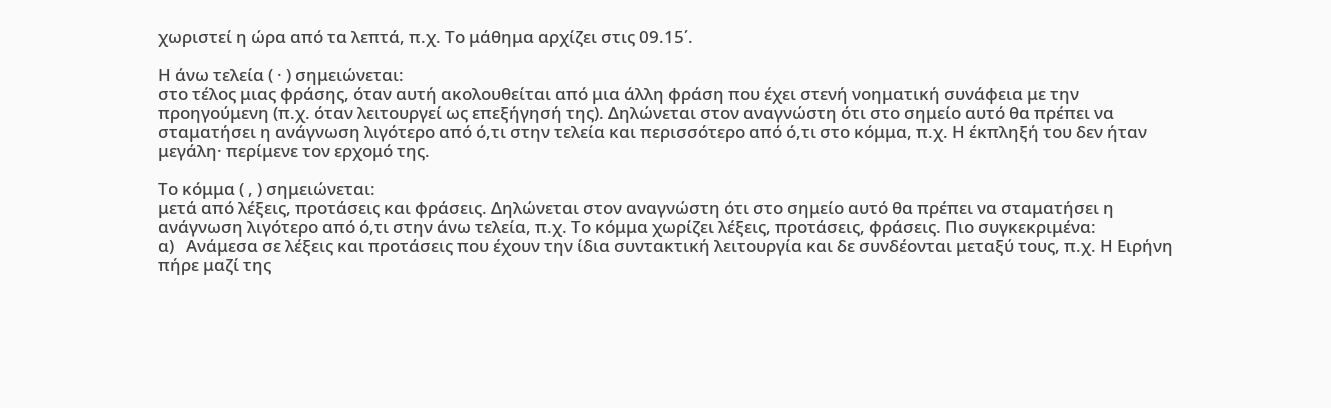χωριστεί η ώρα από τα λεπτά, π.χ. Το μάθημα αρχίζει στις 09.15΄.

Η άνω τελεία ( · ) σημειώνεται:
στο τέλος μιας φράσης, όταν αυτή ακολουθείται από μια άλλη φράση που έχει στενή νοηματική συνάφεια με την προηγούμενη (π.χ. όταν λειτουργεί ως επεξήγησή της). Δηλώνεται στον αναγνώστη ότι στο σημείο αυτό θα πρέπει να σταματήσει η ανάγνωση λιγότερο από ό,τι στην τελεία και περισσότερο από ό,τι στο κόμμα, π.χ. Η έκπληξή του δεν ήταν μεγάλη· περίμενε τον ερχομό της.

Το κόμμα ( , ) σημειώνεται:
μετά από λέξεις, προτάσεις και φράσεις. Δηλώνεται στον αναγνώστη ότι στο σημείο αυτό θα πρέπει να σταματήσει η ανάγνωση λιγότερο από ό,τι στην άνω τελεία, π.χ. Tο κόμμα χωρίζει λέξεις, προτάσεις, φράσεις. Πιο συγκεκριμένα:
α)   Ανάμεσα σε λέξεις και προτάσεις που έχουν την ίδια συντακτική λειτουργία και δε συνδέονται μεταξύ τους, π.χ. Η Ειρήνη πήρε μαζί της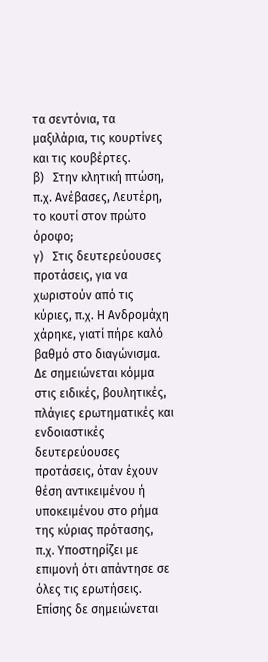τα σεντόνια, τα μαξιλάρια, τις κουρτίνες και τις κουβέρτες.
β)   Στην κλητική πτώση, π.χ. Ανέβασες, Λευτέρη, το κουτί στον πρώτο όροφο;
γ)   Στις δευτερεύουσες προτάσεις, για να χωριστούν από τις κύριες, π.χ. Η Ανδρομάχη χάρηκε, γιατί πήρε καλό βαθμό στο διαγώνισμα. Δε σημειώνεται κόμμα στις ειδικές, βουλητικές, πλάγιες ερωτηματικές και ενδοιαστικές δευτερεύουσες προτάσεις, όταν έχουν θέση αντικειμένου ή υποκειμένου στο ρήμα της κύριας πρότασης,
π.χ. Υποστηρίζει με επιμονή ότι απάντησε σε όλες τις ερωτήσεις.
Επίσης δε σημειώνεται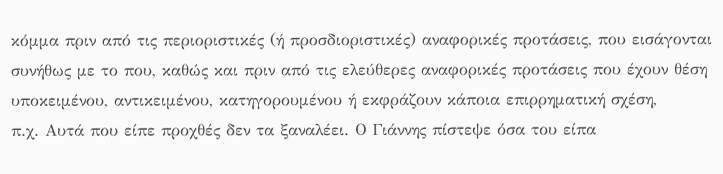κόμμα πριν από τις περιοριστικές (ή προσδιοριστικές) αναφορικές προτάσεις, που εισάγονται συνήθως με το που, καθώς και πριν από τις ελεύθερες αναφορικές προτάσεις που έχουν θέση υποκειμένου, αντικειμένου, κατηγορουμένου ή εκφράζουν κάποια επιρρηματική σχέση,
π.χ. Αυτά που είπε προχθές δεν τα ξαναλέει. Ο Γιάννης πίστεψε όσα του είπα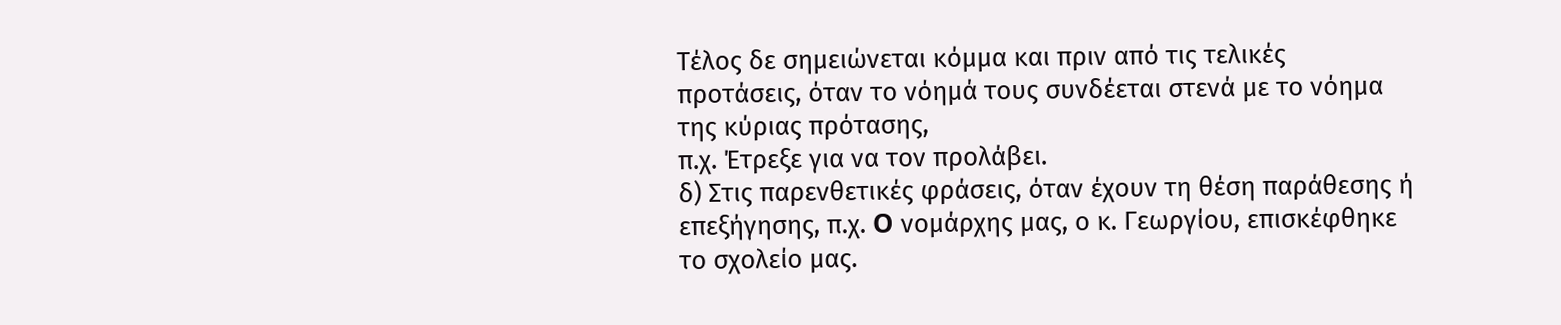Τέλος δε σημειώνεται κόμμα και πριν από τις τελικές προτάσεις, όταν το νόημά τους συνδέεται στενά με το νόημα της κύριας πρότασης,
π.χ. Έτρεξε για να τον προλάβει.
δ) Στις παρενθετικές φράσεις, όταν έχουν τη θέση παράθεσης ή επεξήγησης, π.χ. O νομάρχης μας, ο κ. Γεωργίου, επισκέφθηκε το σχολείο μας.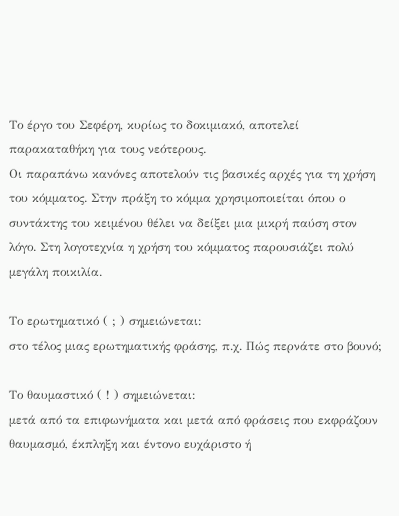Το έργο του Σεφέρη, κυρίως το δοκιμιακό, αποτελεί παρακαταθήκη για τους νεότερους.
Οι παραπάνω κανόνες αποτελούν τις βασικές αρχές για τη χρήση του κόμματος. Στην πράξη το κόμμα χρησιμοποιείται όπου ο συντάκτης του κειμένου θέλει να δείξει μια μικρή παύση στον λόγο. Στη λογοτεχνία η χρήση του κόμματος παρουσιάζει πολύ μεγάλη ποικιλία.

Το ερωτηματικό ( ; ) σημειώνεται:
στο τέλος μιας ερωτηματικής φράσης, π.χ. Πώς περνάτε στο βουνό;

Το θαυμαστικό ( ! ) σημειώνεται:
μετά από τα επιφωνήματα και μετά από φράσεις που εκφράζουν θαυμασμό, έκπληξη και έντονο ευχάριστο ή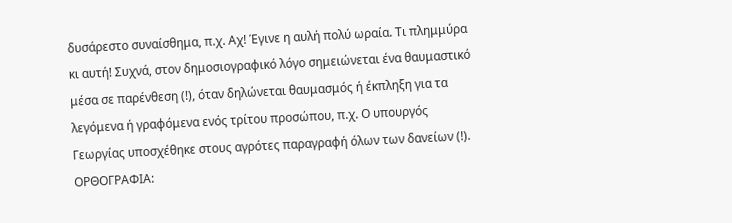δυσάρεστο συναίσθημα, π.χ. Αχ! Έγινε η αυλή πολύ ωραία. Τι πλημμύρα κι αυτή! Συχνά, στον δημοσιογραφικό λόγο σημειώνεται ένα θαυμαστικό μέσα σε παρένθεση (!), όταν δηλώνεται θαυμασμός ή έκπληξη για τα λεγόμενα ή γραφόμενα ενός τρίτου προσώπου, π.χ. Ο υπουργός Γεωργίας υποσχέθηκε στους αγρότες παραγραφή όλων των δανείων (!).
ΟΡΘΟΓΡΑΦΙΑ: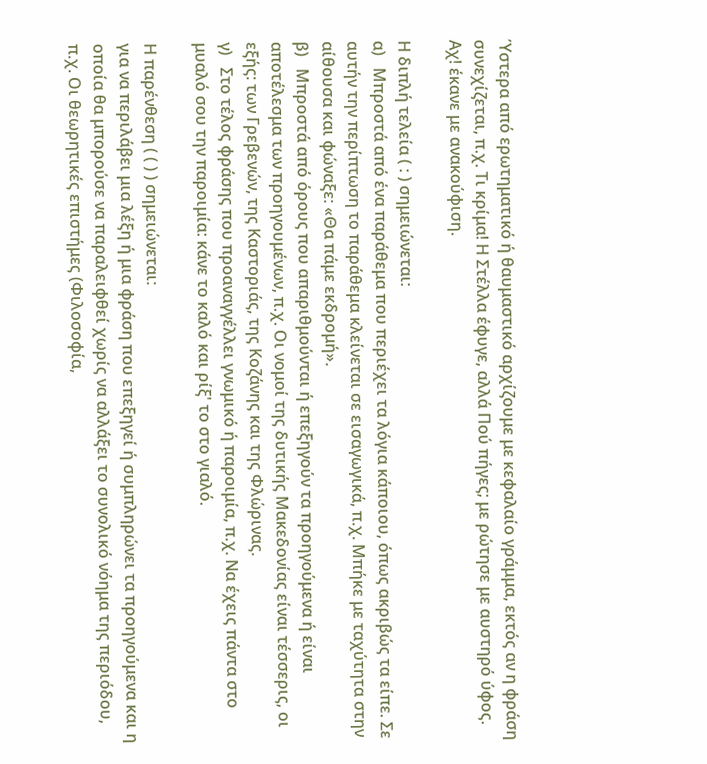Ύστερα από ερωτηματικό ή θαυμαστικό αρχίζουμε με κεφαλαίο γράμμα, εκτός αν η φράση συνεχίζεται, π.χ. Τι κρίμα! Η Στέλλα έφυγε, αλλά Πού πήγες; με ρώτησε με αυστηρό ύφος. Αχ! έκανε με ανακούφιση.

Η διπλή τελεία ( : ) σημειώνεται:
α)   Μπροστά από ένα παράθεμα που περιέχει τα λόγια κάποιου, όπως ακριβώς τα είπε. Σε αυτήν την περίπτωση το παράθεμα κλείνεται σε εισαγωγικά, π.χ. Μπήκε με ταχύτητα στην αίθουσα και φώναξε: «Θα πάμε εκδρομή».
β)   Μπροστά από όρους που απαριθμούνται ή επεξηγούν τα προηγούμενα ή είναι αποτέλεσμα των προηγουμένων, π.χ. Οι νομοί της δυτικής Μακεδονίας είναι τέσσερις, οι εξής: των Γρεβενών, της Καστοριάς, της Κοζάνης και της Φλώρινας.
γ)   Στο τέλος φράσης που προαναγγέλλει γνωμικό ή παροιμία, π.χ. Να έχεις πάντα στο μυαλό σου την παροιμία: κάνε το καλό και ρίξ' το στο γιαλό.

Η παρένθεση ( ( ) ) σημειώνεται:
για να περιλάβει μια λέξη ή μια φράση που επεξηγεί ή συμπληρώνει τα προηγούμενα και η οποία θα μπορούσε να παραλειφθεί χωρίς να αλλάξει το συνολικό νόημα της περιόδου, π.χ. Οι θεωρητικές επιστήμες (Φιλοσοφία,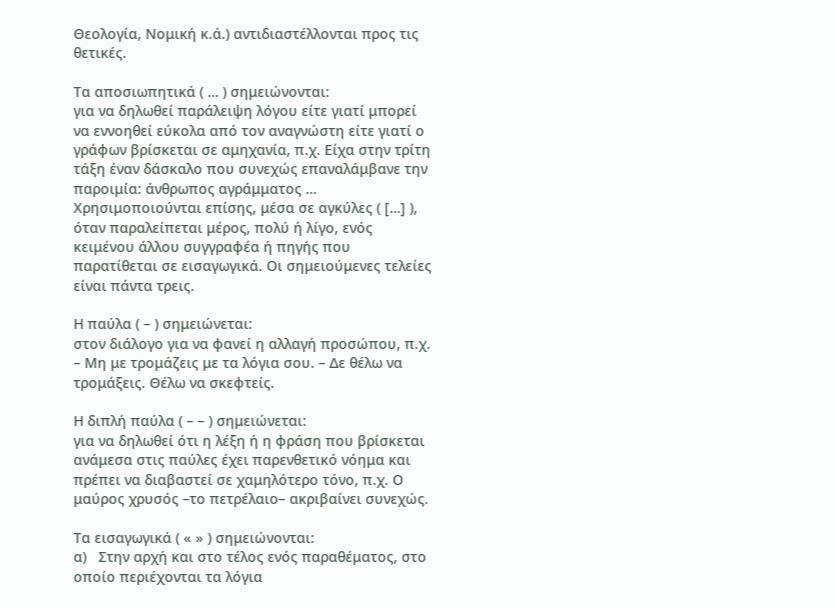Θεολογία, Νομική κ.ά.) αντιδιαστέλλονται προς τις θετικές.

Τα αποσιωπητικά ( … ) σημειώνονται:
για να δηλωθεί παράλειψη λόγου είτε γιατί μπορεί να εννοηθεί εύκολα από τον αναγνώστη είτε γιατί ο γράφων βρίσκεται σε αμηχανία, π.χ. Είχα στην τρίτη τάξη έναν δάσκαλο που συνεχώς επαναλάμβανε την παροιμία: άνθρωπος αγράμματος … Χρησιμοποιούνται επίσης, μέσα σε αγκύλες ( […] ), όταν παραλείπεται μέρος, πολύ ή λίγο, ενός κειμένου άλλου συγγραφέα ή πηγής που παρατίθεται σε εισαγωγικά. Οι σημειούμενες τελείες είναι πάντα τρεις.

Η παύλα ( – ) σημειώνεται:
στον διάλογο για να φανεί η αλλαγή προσώπου, π.χ. – Μη με τρομάζεις με τα λόγια σου. – Δε θέλω να τρομάξεις. Θέλω να σκεφτείς.

Η διπλή παύλα ( – – ) σημειώνεται:
για να δηλωθεί ότι η λέξη ή η φράση που βρίσκεται ανάμεσα στις παύλες έχει παρενθετικό νόημα και πρέπει να διαβαστεί σε χαμηλότερο τόνο, π.χ. Ο μαύρος χρυσός –το πετρέλαιο– ακριβαίνει συνεχώς.

Τα εισαγωγικά ( « » ) σημειώνονται:
α)   Στην αρχή και στο τέλος ενός παραθέματος, στο οποίο περιέχονται τα λόγια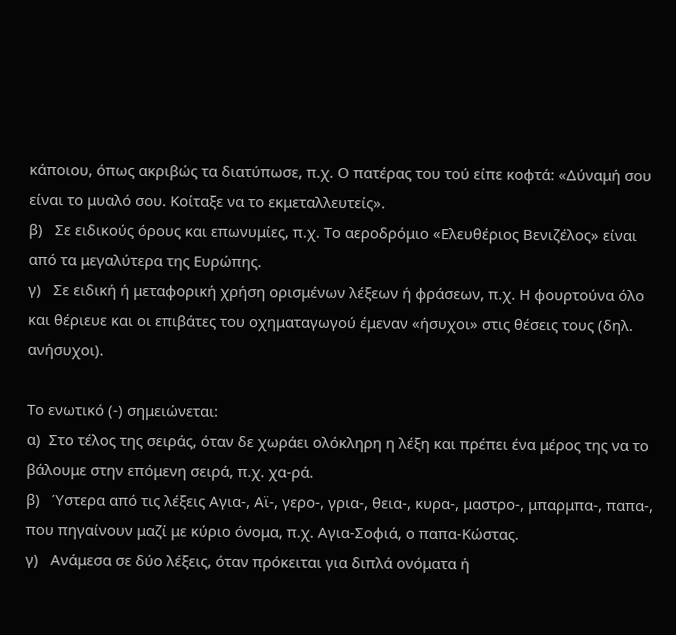κάποιου, όπως ακριβώς τα διατύπωσε, π.χ. Ο πατέρας του τού είπε κοφτά: «Δύναμή σου είναι το μυαλό σου. Κοίταξε να το εκμεταλλευτείς».
β)   Σε ειδικούς όρους και επωνυμίες, π.χ. Το αεροδρόμιο «Ελευθέριος Βενιζέλος» είναι από τα μεγαλύτερα της Ευρώπης.
γ)   Σε ειδική ή μεταφορική χρήση ορισμένων λέξεων ή φράσεων, π.χ. Η φουρτούνα όλο και θέριευε και οι επιβάτες του οχηματαγωγού έμεναν «ήσυχοι» στις θέσεις τους (δηλ. ανήσυχοι).

Το ενωτικό (-) σημειώνεται:
α)  Στο τέλος της σειράς, όταν δε χωράει ολόκληρη η λέξη και πρέπει ένα μέρος της να το βάλουμε στην επόμενη σειρά, π.χ. χα-ρά.
β)   Ύστερα από τις λέξεις Αγια-, Αϊ-, γερο-, γρια-, θεια-, κυρα-, μαστρο-, μπαρμπα-, παπα-, που πηγαίνουν μαζί με κύριο όνομα, π.χ. Αγια-Σοφιά, ο παπα-Κώστας.
γ)   Ανάμεσα σε δύο λέξεις, όταν πρόκειται για διπλά ονόματα ή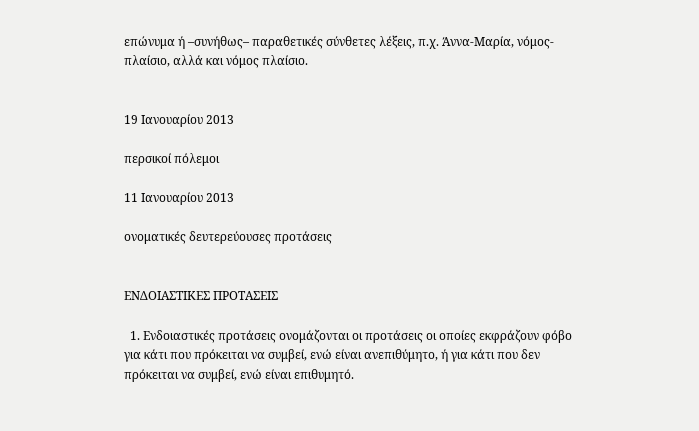επώνυμα ή –συνήθως– παραθετικές σύνθετες λέξεις, π.χ. Άννα-Μαρία, νόμος-πλαίσιο, αλλά και νόμος πλαίσιο.


19 Ιανουαρίου 2013

περσικοί πόλεμοι

11 Ιανουαρίου 2013

ονοματικές δευτερεύουσες προτάσεις


ΕΝΔΟΙΑΣΤΙΚΕΣ ΠΡΟΤΑΣΕΙΣ

  1. Ενδοιαστικές προτάσεις ονομάζονται οι προτάσεις οι οποίες εκφράζουν φόβο για κάτι που πρόκειται να συμβεί, ενώ είναι ανεπιθύμητο, ή για κάτι που δεν πρόκειται να συμβεί, ενώ είναι επιθυμητό.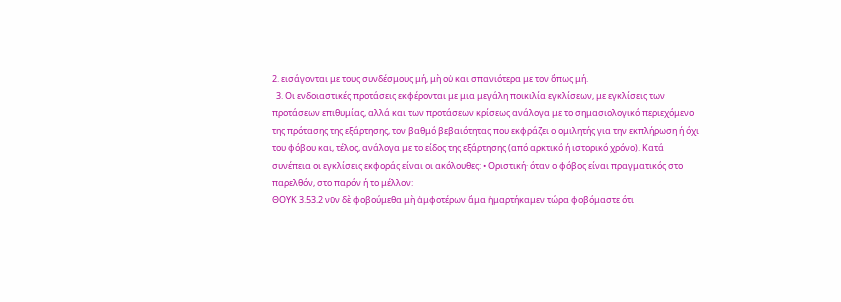2. εισάγονται με τους συνδέσμους μή, μὴ οὐ και σπανιότερα με τον ὅπως μή.
  3. Οι ενδοιαστικές προτάσεις εκφέρονται με μια μεγάλη ποικιλία εγκλίσεων, με εγκλίσεις των προτάσεων επιθυμίας, αλλά και των προτάσεων κρίσεως ανάλογα με το σημασιολογικό περιεχόμενο της πρότασης της εξάρτησης, τον βαθμό βεβαιότητας που εκφράζει ο ομιλητής για την εκπλήρωση ή όχι του φόβου και, τέλος, ανάλογα με το είδος της εξάρτησης (από αρκτικό ή ιστορικό χρόνο). Κατά συνέπεια οι εγκλίσεις εκφοράς είναι οι ακόλουθες: • Οριστική· όταν ο φόβος είναι πραγματικός στο παρελθόν, στο παρόν ή το μέλλον:
ΘΟΥΚ 3.53.2 νῦν δὲ φοβούμεθα μὴ ἀμφοτέρων ἅμα ἡμαρτήκαμεν τώρα φοβόμαστε ότι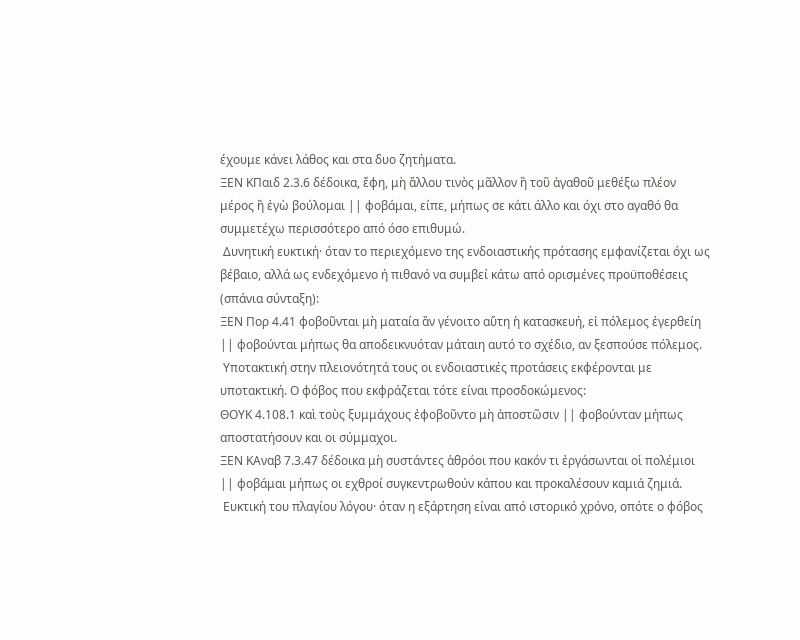έχουμε κάνει λάθος και στα δυο ζητήματα.
ΞΕΝ ΚΠαιδ 2.3.6 δέδοικα, ἔφη, μὴ ἄλλου τινὸς μᾶλλον ἢ τοῦ ἀγαθοῦ μεθέξω πλέον μέρος ἢ ἐγὼ βούλομαι || φοβάμαι, είπε, μήπως σε κάτι άλλο και όχι στο αγαθό θα συμμετέχω περισσότερο από όσο επιθυμώ.
 Δυνητική ευκτική· όταν το περιεχόμενο της ενδοιαστικής πρότασης εμφανίζεται όχι ως βέβαιο, αλλά ως ενδεχόμενο ή πιθανό να συμβεί κάτω από ορισμένες προϋποθέσεις (σπάνια σύνταξη):
ΞΕΝ Πορ 4.41 φοβοῦνται μὴ ματαία ἂν γένοιτο αὕτη ἡ κατασκευή, εἰ πόλεμος ἐγερθείη || φοβούνται μήπως θα αποδεικνυόταν μάταιη αυτό το σχέδιο, αν ξεσπούσε πόλεμος.
 Υποτακτική στην πλειονότητά τους οι ενδοιαστικές προτάσεις εκφέρονται με υποτακτική. Ο φόβος που εκφράζεται τότε είναι προσδοκώμενος:
ΘΟΥΚ 4.108.1 καὶ τοὺς ξυμμάχους ἐφοβοῦντο μὴ ἀποστῶσιν || φοβούνταν μήπως αποστατήσουν και οι σύμμαχοι.
ΞΕΝ ΚΑναβ 7.3.47 δέδοικα μὴ συστάντες ἁθρόοι που κακόν τι ἐργάσωνται οἱ πολέμιοι || φοβάμαι μήπως οι εχθροί συγκεντρωθούν κάπου και προκαλέσουν καμιά ζημιά.
 Ευκτική του πλαγίου λόγου· όταν η εξάρτηση είναι από ιστορικό χρόνο, οπότε ο φόβος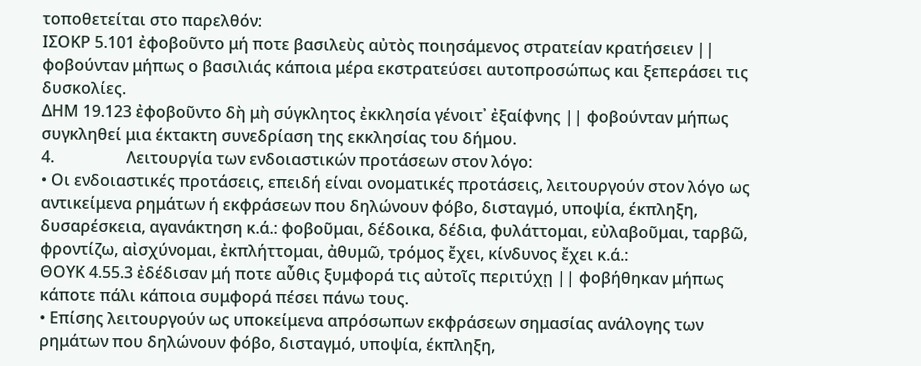τοποθετείται στο παρελθόν:
ΙΣΟΚΡ 5.101 ἐφοβοῦντο μή ποτε βασιλεὺς αὐτὸς ποιησάμενος στρατείαν κρατήσειεν || φοβούνταν μήπως ο βασιλιάς κάποια μέρα εκστρατεύσει αυτοπροσώπως και ξεπεράσει τις δυσκολίες.
ΔΗΜ 19.123 ἐφοβοῦντο δὴ μὴ σύγκλητος ἐκκλησία γένοιτ᾽ ἐξαίφνης || φοβούνταν μήπως συγκληθεί μια έκτακτη συνεδρίαση της εκκλησίας του δήμου.
4.                  Λειτουργία των ενδοιαστικών προτάσεων στον λόγο:
• Οι ενδοιαστικές προτάσεις, επειδή είναι ονοματικές προτάσεις, λειτουργούν στον λόγο ως αντικείμενα ρημάτων ή εκφράσεων που δηλώνουν φόβο, δισταγμό, υποψία, έκπληξη, δυσαρέσκεια, αγανάκτηση κ.ά.: φοβοῦμαι, δέδοικα, δέδια, φυλάττομαι, εὐλαβοῦμαι, ταρβῶ, φροντίζω, αἰσχύνομαι, ἐκπλήττομαι, ἀθυμῶ, τρόμος ἔχει, κίνδυνος ἔχει κ.ά.:
ΘΟΥΚ 4.55.3 ἐδέδισαν μή ποτε αὖθις ξυμφορά τις αὐτοῖς περιτύχῃ || φοβήθηκαν μήπως κάποτε πάλι κάποια συμφορά πέσει πάνω τους.
• Επίσης λειτουργούν ως υποκείμενα απρόσωπων εκφράσεων σημασίας ανάλογης των ρημάτων που δηλώνουν φόβο, δισταγμό, υποψία, έκπληξη,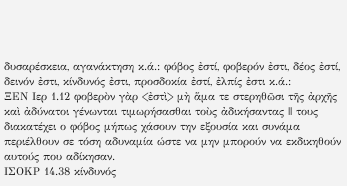δυσαρέσκεια, αγανάκτηση κ.ά.: φόβος ἐστί, φοβερόν ἐστι, δέος ἐστί, δεινόν ἐστι, κίνδυνός ἐστι, προσδοκία ἐστί, ἐλπίς ἐστι κ.ά.:
ΞΕΝ Ιερ 1.12 φοβερὸν γὰρ <ἐστὶ> μὴ ἅμα τε στερηθῶσι τῆς ἀρχῆς καὶ ἀδύνατοι γένωνται τιμωρήσασθαι τοὺς ἀδικήσαντας || τους διακατέχει ο φόβος μήπως χάσουν την εξουσία και συνάμα περιέλθουν σε τόση αδυναμία ώστε να μην μπορούν να εκδικηθούν αυτούς που αδίκησαν.
ΙΣΟΚΡ 14.38 κίνδυνός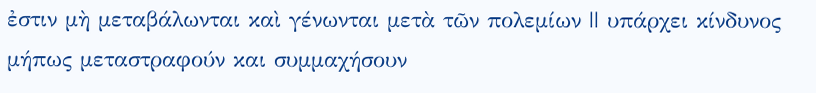ἐστιν μὴ μεταβάλωνται καὶ γένωνται μετὰ τῶν πολεμίων || υπάρχει κίνδυνος μήπως μεταστραφούν και συμμαχήσουν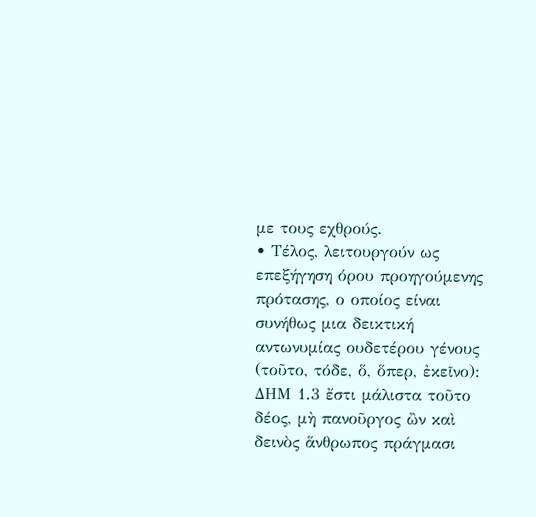με τους εχθρούς.
• Τέλος, λειτουργούν ως επεξήγηση όρου προηγούμενης πρότασης, ο οποίος είναι συνήθως μια δεικτική αντωνυμίας ουδετέρου γένους (τοῦτο, τόδε, ὅ, ὅπερ, ἐκεῖνο):
ΔΗΜ 1.3 ἔστι μάλιστα τοῦτο δέος, μὴ πανοῦργος ὢν καὶ δεινὸς ἅνθρωπος πράγμασι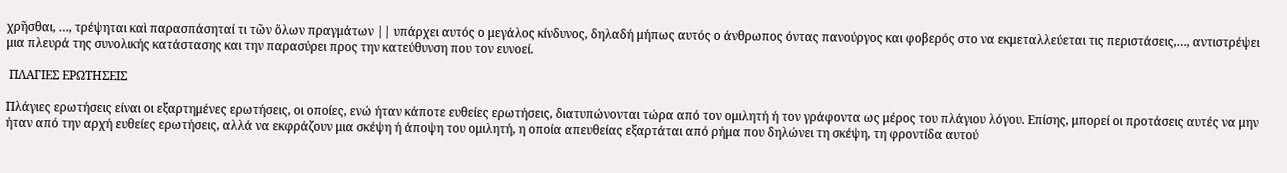χρῆσθαι, …, τρέψηται καὶ παρασπάσηταί τι τῶν ὅλων πραγμάτων || υπάρχει αυτός ο μεγάλος κίνδυνος, δηλαδή μήπως αυτός ο άνθρωπος όντας πανούργος και φοβερός στο να εκμεταλλεύεται τις περιστάσεις,…, αντιστρέψει μια πλευρά της συνολικής κατάστασης και την παρασύρει προς την κατεύθυνση που τον ευνοεί.

 ΠΛΑΓΙΕΣ ΕΡΩΤΗΣΕΙΣ

Πλάγιες ερωτήσεις είναι οι εξαρτημένες ερωτήσεις, οι οποίες, ενώ ήταν κάποτε ευθείες ερωτήσεις, διατυπώνονται τώρα από τον ομιλητή ή τον γράφοντα ως μέρος του πλάγιου λόγου. Επίσης, μπορεί οι προτάσεις αυτές να μην ήταν από την αρχή ευθείες ερωτήσεις, αλλά να εκφράζουν μια σκέψη ή άποψη του ομιλητή, η οποία απευθείας εξαρτάται από ρήμα που δηλώνει τη σκέψη, τη φροντίδα αυτού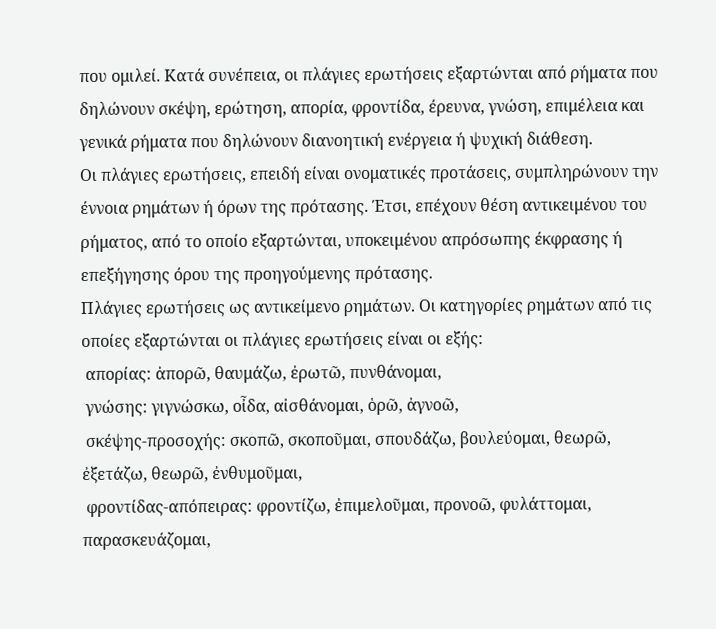που ομιλεί. Κατά συνέπεια, οι πλάγιες ερωτήσεις εξαρτώνται από ρήματα που δηλώνουν σκέψη, ερώτηση, απορία, φροντίδα, έρευνα, γνώση, επιμέλεια και γενικά ρήματα που δηλώνουν διανοητική ενέργεια ή ψυχική διάθεση.
Οι πλάγιες ερωτήσεις, επειδή είναι ονοματικές προτάσεις, συμπληρώνουν την έννοια ρημάτων ή όρων της πρότασης. Έτσι, επέχουν θέση αντικειμένου του ρήματος, από το οποίο εξαρτώνται, υποκειμένου απρόσωπης έκφρασης ή επεξήγησης όρου της προηγούμενης πρότασης.
Πλάγιες ερωτήσεις ως αντικείμενο ρημάτων. Οι κατηγορίες ρημάτων από τις οποίες εξαρτώνται οι πλάγιες ερωτήσεις είναι οι εξής:
 απορίας: ἀπορῶ, θαυμάζω, ἐρωτῶ, πυνθάνομαι,
 γνώσης: γιγνώσκω, οἶδα, αἰσθάνομαι, ὁρῶ, ἀγνοῶ,
 σκέψης-προσοχής: σκοπῶ, σκοποῦμαι, σπουδάζω, βουλεύομαι, θεωρῶ, ἐξετάζω, θεωρῶ, ἐνθυμοῦμαι,
 φροντίδας-απόπειρας: φροντίζω, ἐπιμελοῦμαι, προνοῶ, φυλάττομαι, παρασκευάζομαι,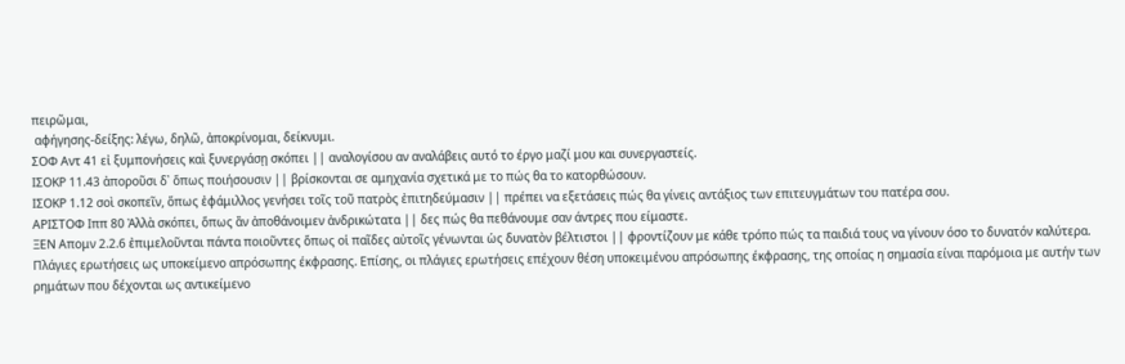πειρῶμαι,
 αφήγησης-δείξης: λέγω, δηλῶ, ἀποκρίνομαι, δείκνυμι.
ΣΟΦ Αντ 41 εἰ ξυμπονήσεις καὶ ξυνεργάσῃ σκόπει || αναλογίσου αν αναλάβεις αυτό το έργο μαζί μου και συνεργαστείς.
ΙΣΟΚΡ 11.43 ἀποροῦσι δ᾽ ὅπως ποιήσουσιν || βρίσκονται σε αμηχανία σχετικά με το πώς θα το κατορθώσουν.
ΙΣΟΚΡ 1.12 σοὶ σκοπεῖν, ὅπως ἐφάμιλλος γενήσει τοῖς τοῦ πατρὸς ἐπιτηδεύμασιν || πρέπει να εξετάσεις πώς θα γίνεις αντάξιος των επιτευγμάτων του πατέρα σου.
ΑΡΙΣΤΟΦ Ιππ 80 Ἀλλὰ σκόπει, ὅπως ἂν ἀποθάνοιμεν ἀνδρικώτατα || δες πώς θα πεθάνουμε σαν άντρες που είμαστε.
ΞΕΝ Απομν 2.2.6 ἐπιμελοῦνται πάντα ποιοῦντες ὅπως οἱ παῖδες αὐτοῖς γένωνται ὡς δυνατὸν βέλτιστοι || φροντίζουν με κάθε τρόπο πώς τα παιδιά τους να γίνουν όσο το δυνατόν καλύτερα.
Πλάγιες ερωτήσεις ως υποκείμενο απρόσωπης έκφρασης. Επίσης, οι πλάγιες ερωτήσεις επέχουν θέση υποκειμένου απρόσωπης έκφρασης, της οποίας η σημασία είναι παρόμοια με αυτήν των ρημάτων που δέχονται ως αντικείμενο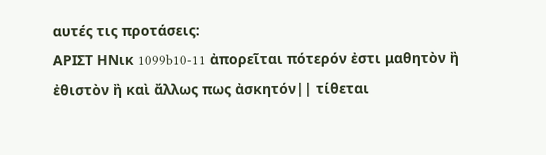αυτές τις προτάσεις:
ΑΡΙΣΤ ΗΝικ 1099b10-11 ἀπορεῖται πότερόν ἐστι μαθητὸν ἢ ἐθιστὸν ἢ καὶ ἄλλως πως ἀσκητόν|| τίθεται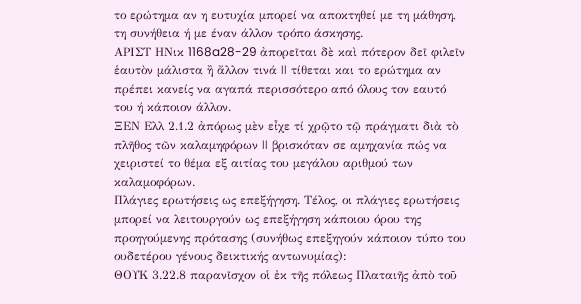το ερώτημα αν η ευτυχία μπορεί να αποκτηθεί με τη μάθηση, τη συνήθεια ή με έναν άλλον τρόπο άσκησης.
ΑΡΙΣΤ ΗΝικ 1168a28-29 ἀπορεῖται δὲ καὶ πότερον δεῖ φιλεῖν ἑαυτὸν μάλιστα ἢ ἄλλον τινά || τίθεται και το ερώτημα αν πρέπει κανείς να αγαπά περισσότερο από όλους τον εαυτό του ή κάποιον άλλον.
ΞΕΝ Ελλ 2.1.2 ἀπόρως μὲν εἶχε τί χρῷτο τῷ πράγματι διὰ τὸ πλῆθος τῶν καλαμηφόρων || βρισκόταν σε αμηχανία πώς να χειριστεί το θέμα εξ αιτίας του μεγάλου αριθμού των καλαμοφόρων.
Πλάγιες ερωτήσεις ως επεξήγηση. Τέλος, οι πλάγιες ερωτήσεις μπορεί να λειτουργούν ως επεξήγηση κάποιου όρου της προηγούμενης πρότασης (συνήθως επεξηγούν κάποιον τύπο του ουδετέρου γένους δεικτικής αντωνυμίας):
ΘΟΥΚ 3.22.8 παρανῖσχον οἱ ἐκ τῆς πόλεως Πλαταιῆς ἀπὸ τοῦ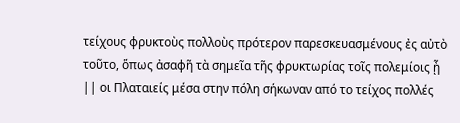τείχους φρυκτοὺς πολλοὺς πρότερον παρεσκευασμένους ἐς αὐτὸ τοῦτο, ὅπως ἀσαφῆ τὰ σημεῖα τῆς φρυκτωρίας τοῖς πολεμίοις ᾖ || οι Πλαταιείς μέσα στην πόλη σήκωναν από το τείχος πολλές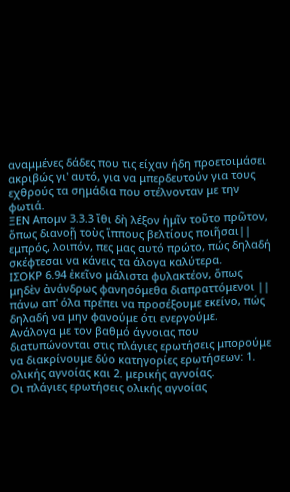αναμμένες δάδες που τις είχαν ήδη προετοιμάσει ακριβώς γι' αυτό, για να μπερδευτούν για τους εχθρούς τα σημάδια που στέλνονταν με την φωτιά.
ΞΕΝ Απομν 3.3.3 ἴθι δὴ λέξον ἡμῖν τοῦτο πρῶτον, ὅπως διανοῇ τοὺς ἵππους βελτίους ποιῆσαι|| εμπρός, λοιπόν, πες μας αυτό πρώτο, πώς δηλαδή σκέφτεσαι να κάνεις τα άλογα καλύτερα.
ΙΣΟΚΡ 6.94 ἐκεῖνο μάλιστα φυλακτέον, ὅπως μηδὲν ἀνάνδρως φανησόμεθα διαπραττόμενοι || πάνω απ' όλα πρέπει να προσέξουμε εκείνο, πώς δηλαδή να μην φανούμε ότι ενεργούμε.
Ανάλογα με τον βαθμό άγνοιας που διατυπώνονται στις πλάγιες ερωτήσεις μπορούμε να διακρίνουμε δύο κατηγορίες ερωτήσεων: 1. ολικής αγνοίας και 2. μερικής αγνοίας.
Οι πλάγιες ερωτήσεις ολικής αγνοίας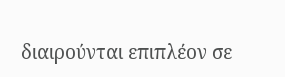διαιρούνται επιπλέον σε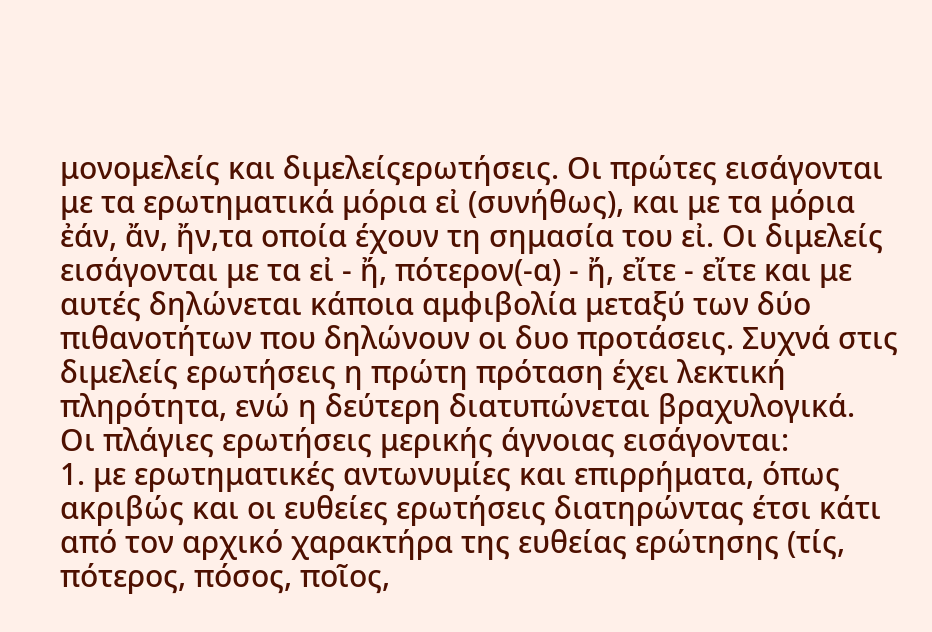μονομελείς και διμελείςερωτήσεις. Οι πρώτες εισάγονται με τα ερωτηματικά μόρια εἰ (συνήθως), και με τα μόρια ἐάν, ἄν, ἤν,τα οποία έχουν τη σημασία του εἰ. Οι διμελείς εισάγονται με τα εἰ - ἤ, πότερον(-α) - ἤ, εἴτε - εἴτε και με αυτές δηλώνεται κάποια αμφιβολία μεταξύ των δύο πιθανοτήτων που δηλώνουν οι δυο προτάσεις. Συχνά στις διμελείς ερωτήσεις η πρώτη πρόταση έχει λεκτική πληρότητα, ενώ η δεύτερη διατυπώνεται βραχυλογικά.
Οι πλάγιες ερωτήσεις μερικής άγνοιας εισάγονται:
1. με ερωτηματικές αντωνυμίες και επιρρήματα, όπως ακριβώς και οι ευθείες ερωτήσεις διατηρώντας έτσι κάτι από τον αρχικό χαρακτήρα της ευθείας ερώτησης (τίς, πότερος, πόσος, ποῖος,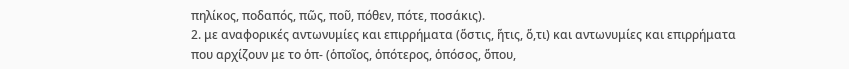πηλίκος, ποδαπός, πῶς, ποῦ, πόθεν, πότε, ποσάκις).
2. με αναφορικές αντωνυμίες και επιρρήματα (ὅστις, ἥτις, ὅ,τι) και αντωνυμίες και επιρρήματα που αρχίζουν με το ὁπ- (ὁποῖος, ὁπότερος, ὁπόσος, ὅπου,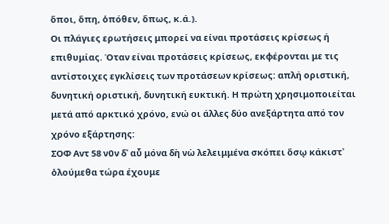ὅποι, ὅπη, ὁπόθεν, ὅπως, κ.ά.).
Οι πλάγιες ερωτήσεις μπορεί να είναι προτάσεις κρίσεως ή επιθυμίας. Όταν είναι προτάσεις κρίσεως, εκφέρονται με τις αντίστοιχες εγκλίσεις των προτάσεων κρίσεως: απλή οριστική, δυνητική οριστική, δυνητική ευκτική. Η πρώτη χρησιμοποιείται μετά από αρκτικό χρόνο, ενώ οι άλλες δύο ανεξάρτητα από τον χρόνο εξάρτησης:
ΣΟΦ Αντ 58 νῦν δ᾽ αὖ μόνα δὴ νὼ λελειμμένα σκόπει ὅσῳ κάκιστ᾽ ὀλούμεθα τώρα έχουμε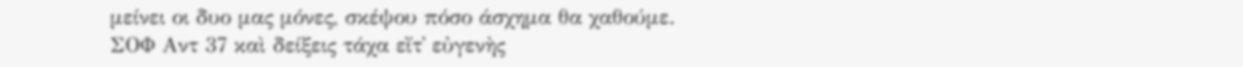μείνει οι δυο μας μόνες, σκέψου πόσο άσχημα θα χαθούμε.
ΣΟΦ Αντ 37 καὶ δείξεις τάχα εἴτ᾽ εὐγενὴς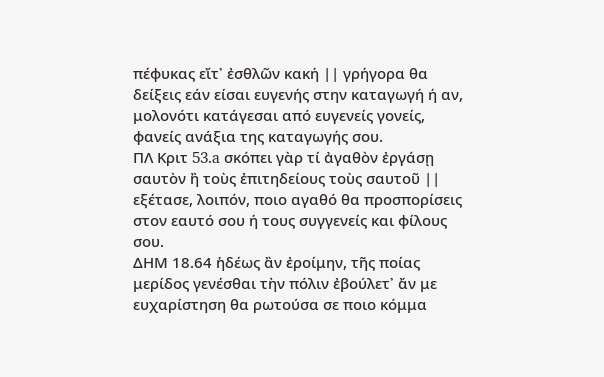πέφυκας εἴτ᾽ ἐσθλῶν κακή || γρήγορα θα δείξεις εάν είσαι ευγενής στην καταγωγή ή αν, μολονότι κατάγεσαι από ευγενείς γονείς, φανείς ανάξια της καταγωγής σου.
ΠΛ Κριτ 53.a σκόπει γὰρ τί ἀγαθὸν ἐργάσῃ σαυτὸν ἢ τοὺς ἐπιτηδείους τοὺς σαυτοῦ || εξέτασε, λοιπόν, ποιο αγαθό θα προσπορίσεις στον εαυτό σου ή τους συγγενείς και φίλους σου.
ΔΗΜ 18.64 ἡδέως ἂν ἐροίμην, τῆς ποίας μερίδος γενέσθαι τὴν πόλιν ἐβούλετ᾽ ἄν με ευχαρίστηση θα ρωτούσα σε ποιο κόμμα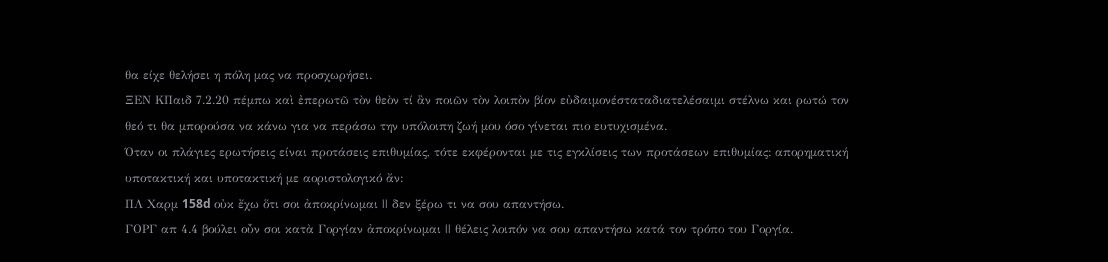θα είχε θελήσει η πόλη μας να προσχωρήσει.
ΞΕΝ ΚΠαιδ 7.2.20 πέμπω καὶ ἐπερωτῶ τὸν θεὸν τί ἂν ποιῶν τὸν λοιπὸν βίον εὐδαιμονέσταταδιατελέσαιμι στέλνω και ρωτώ τον θεό τι θα μπορούσα να κάνω για να περάσω την υπόλοιπη ζωή μου όσο γίνεται πιο ευτυχισμένα.
Όταν οι πλάγιες ερωτήσεις είναι προτάσεις επιθυμίας, τότε εκφέρονται με τις εγκλίσεις των προτάσεων επιθυμίας: απορηματική υποτακτική και υποτακτική με αοριστολογικό ἄν:
ΠΛ Χαρμ 158d οὐκ ἔχω ὅτι σοι ἀποκρίνωμαι || δεν ξέρω τι να σου απαντήσω.
ΓΟΡΓ απ 4.4 βούλει οὖν σοι κατὰ Γοργίαν ἀποκρίνωμαι || θέλεις λοιπόν να σου απαντήσω κατά τον τρόπο του Γοργία.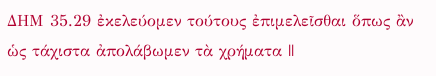ΔΗΜ 35.29 ἐκελεύομεν τούτους ἐπιμελεῖσθαι ὅπως ἂν ὡς τάχιστα ἀπολάβωμεν τὰ χρήματα ||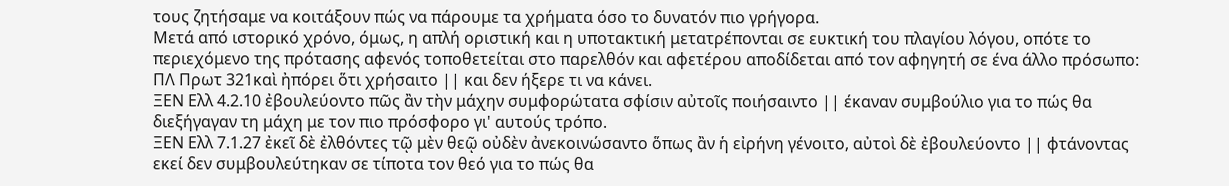τους ζητήσαμε να κοιτάξουν πώς να πάρουμε τα χρήματα όσο το δυνατόν πιο γρήγορα.
Μετά από ιστορικό χρόνο, όμως, η απλή οριστική και η υποτακτική μετατρέπονται σε ευκτική του πλαγίου λόγου, οπότε το περιεχόμενο της πρότασης αφενός τοποθετείται στο παρελθόν και αφετέρου αποδίδεται από τον αφηγητή σε ένα άλλο πρόσωπο:
ΠΛ Πρωτ 321καὶ ἠπόρει ὅτι χρήσαιτο || και δεν ήξερε τι να κάνει.
ΞΕΝ Ελλ 4.2.10 ἐβουλεύοντο πῶς ἂν τὴν μάχην συμφορώτατα σφίσιν αὐτοῖς ποιήσαιντο || έκαναν συμβούλιο για το πώς θα διεξήγαγαν τη μάχη με τον πιο πρόσφορο γι' αυτούς τρόπο.
ΞΕΝ Ελλ 7.1.27 ἐκεῖ δὲ ἐλθόντες τῷ μὲν θεῷ οὐδὲν ἀνεκοινώσαντο ὅπως ἂν ἡ εἰρήνη γένοιτο, αὐτοὶ δὲ ἐβουλεύοντο || φτάνοντας εκεί δεν συμβουλεύτηκαν σε τίποτα τον θεό για το πώς θα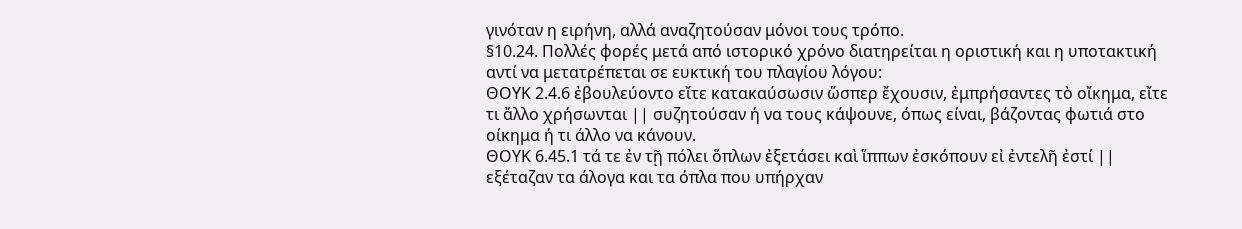γινόταν η ειρήνη, αλλά αναζητούσαν μόνοι τους τρόπο.
§10.24. Πολλές φορές μετά από ιστορικό χρόνο διατηρείται η οριστική και η υποτακτική αντί να μετατρέπεται σε ευκτική του πλαγίου λόγου:
ΘΟΥΚ 2.4.6 ἐβουλεύοντο εἴτε κατακαύσωσιν ὥσπερ ἔχουσιν, ἐμπρήσαντες τὸ οἴκημα, εἴτε τι ἄλλο χρήσωνται || συζητούσαν ή να τους κάψουνε, όπως είναι, βάζοντας φωτιά στο οίκημα ή τι άλλο να κάνουν.
ΘΟΥΚ 6.45.1 τά τε ἐν τῇ πόλει ὅπλων ἐξετάσει καὶ ἵππων ἐσκόπουν εἰ ἐντελῆ ἐστί || εξέταζαν τα άλογα και τα όπλα που υπήρχαν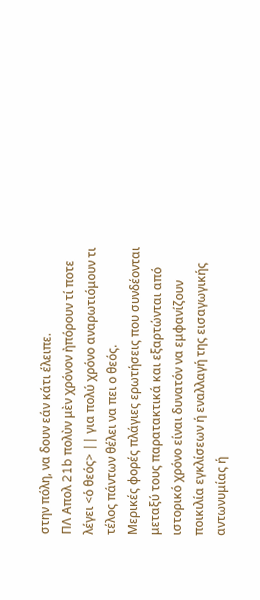στην πόλη, να δουν εάν κάτι έλειπε.
ΠΛ Απολ 21b πολὺν μὲν χρόνον ἠπόρουν τί ποτε λέγει <ὁ θεός> || για πολύ χρόνο αναρωτιόμουν τι τέλος πάντων θέλει να πει ο θεός.
Μερικές φορές πλάγιες ερωτήσεις που συνδέονται μεταξύ τους παρατακτικά και εξαρτώνται από ιστορικό χρόνο είναι δυνατόν να εμφανίζουν ποικιλία εγκλίσεων ή εναλλαγή της εισαγωγικής αντωνυμίας ή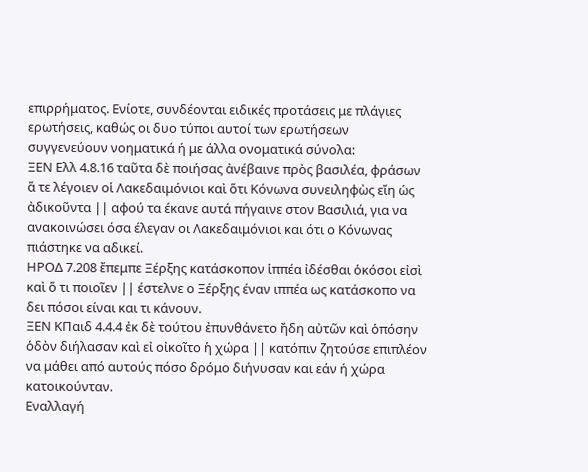επιρρήματος. Ενίοτε, συνδέονται ειδικές προτάσεις με πλάγιες ερωτήσεις, καθώς οι δυο τύποι αυτοί των ερωτήσεων συγγενεύουν νοηματικά ή με άλλα ονοματικά σύνολα:
ΞΕΝ Ελλ 4.8.16 ταῦτα δὲ ποιήσας ἀνέβαινε πρὸς βασιλέα, φράσων ἅ τε λέγοιεν οἱ Λακεδαιμόνιοι καὶ ὅτι Κόνωνα συνειληφὼς εἴη ὡς ἀδικοῦντα || αφού τα έκανε αυτά πήγαινε στον Βασιλιά, για να ανακοινώσει όσα έλεγαν οι Λακεδαιμόνιοι και ότι ο Κόνωνας πιάστηκε να αδικεί.
ΗΡΟΔ 7.208 ἔπεμπε Ξέρξης κατάσκοπον ἱππέα ἰδέσθαι ὁκόσοι εἰσὶ καὶ ὅ τι ποιοῖεν || έστελνε ο Ξέρξης έναν ιππέα ως κατάσκοπο να δει πόσοι είναι και τι κάνουν.
ΞΕΝ ΚΠαιδ 4.4.4 ἐκ δὲ τούτου ἐπυνθάνετο ἤδη αὐτῶν καὶ ὁπόσην ὁδὸν διήλασαν καὶ εἰ οἰκοῖτο ἡ χώρα || κατόπιν ζητούσε επιπλέον να μάθει από αυτούς πόσο δρόμο διήνυσαν και εάν ή χώρα κατοικούνταν.
Εναλλαγή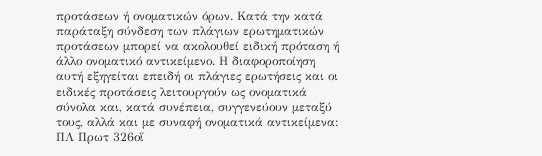προτάσεων ή ονοματικών όρων. Κατά την κατά παράταξη σύνδεση των πλάγιων ερωτηματικών προτάσεων μπορεί να ακολουθεί ειδική πρόταση ή άλλο ονοματικό αντικείμενο. Η διαφοροποίηση αυτή εξηγείται επειδή οι πλάγιες ερωτήσεις και οι ειδικές προτάσεις λειτουργούν ως ονοματικά σύνολα και, κατά συνέπεια, συγγενεύουν μεταξύ τους, αλλά και με συναφή ονοματικά αντικείμενα:
ΠΛ Πρωτ 326οἵ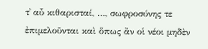τ᾽ αὖ κιθαρισταί, …, σωφροσύνης τε ἐπιμελοῦνται καὶ ὅπως ἂν οἱ νέοι μηδὲν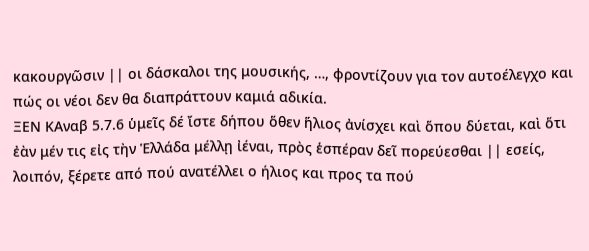κακουργῶσιν || οι δάσκαλοι της μουσικής, …, φροντίζουν για τον αυτοέλεγχο και πώς οι νέοι δεν θα διαπράττουν καμιά αδικία.
ΞΕΝ ΚΑναβ 5.7.6 ὑμεῖς δέ ἴστε δήπου ὅθεν ἥλιος ἀνίσχει καὶ ὅπου δύεται, καὶ ὅτι ἐὰν μέν τις εἰς τὴν Ἑλλάδα μέλλῃ ἰέναι, πρὸς ἑσπέραν δεῖ πορεύεσθαι || εσείς, λοιπόν, ξέρετε από πού ανατέλλει ο ήλιος και προς τα πού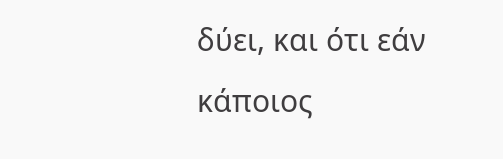δύει, και ότι εάν κάποιος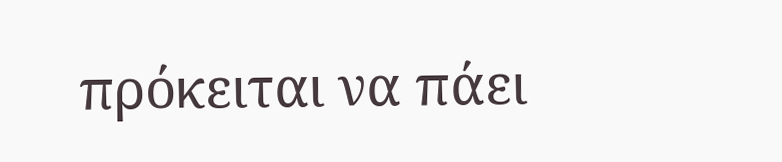πρόκειται να πάει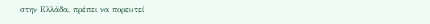στην Ελλάδα, πρέπει να πορευτεί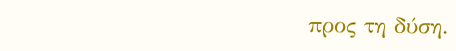προς τη δύση.